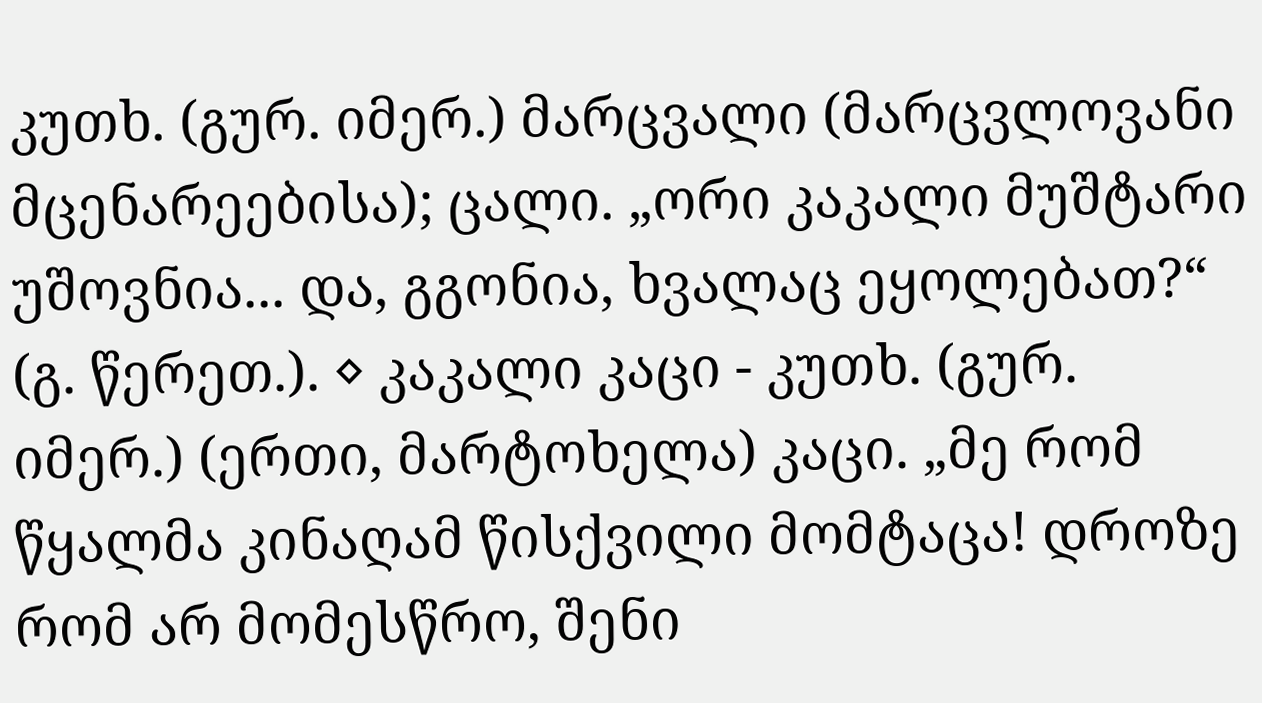კუთხ. (გურ. იმერ.) მარცვალი (მარცვლოვანი მცენარეებისა); ცალი. „ორი კაკალი მუშტარი უშოვნია... და, გგონია, ხვალაც ეყოლებათ?“ (გ. წერეთ.). ◊ კაკალი კაცი - კუთხ. (გურ. იმერ.) (ერთი, მარტოხელა) კაცი. „მე რომ წყალმა კინაღამ წისქვილი მომტაცა! დროზე რომ არ მომესწრო, შენი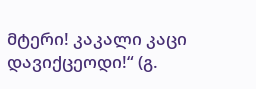მტერი! კაკალი კაცი დავიქცეოდი!“ (გ.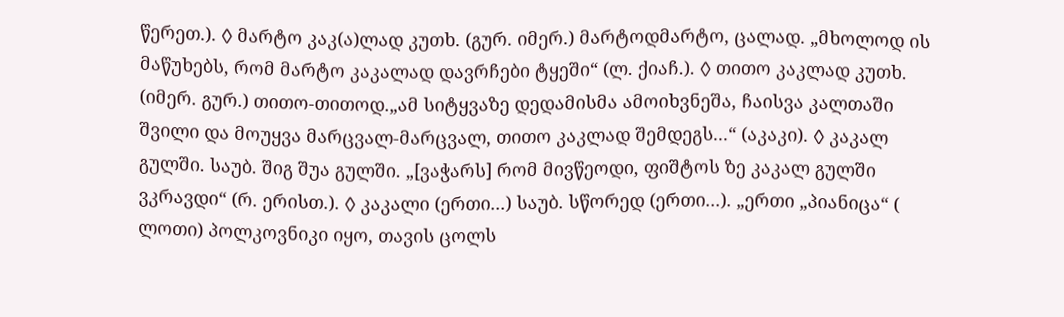წერეთ.). ◊ მარტო კაკ(ა)ლად კუთხ. (გურ. იმერ.) მარტოდმარტო, ცალად. „მხოლოდ ის მაწუხებს, რომ მარტო კაკალად დავრჩები ტყეში“ (ლ. ქიაჩ.). ◊ თითო კაკლად კუთხ. (იმერ. გურ.) თითო-თითოდ.„ამ სიტყვაზე დედამისმა ამოიხვნეშა, ჩაისვა კალთაში შვილი და მოუყვა მარცვალ-მარცვალ, თითო კაკლად შემდეგს...“ (აკაკი). ◊ კაკალ გულში. საუბ. შიგ შუა გულში. „[ვაჭარს] რომ მივწეოდი, ფიშტოს ზე კაკალ გულში ვკრავდი“ (რ. ერისთ.). ◊ კაკალი (ერთი...) საუბ. სწორედ (ერთი...). „ერთი „პიანიცა“ ( ლოთი) პოლკოვნიკი იყო, თავის ცოლს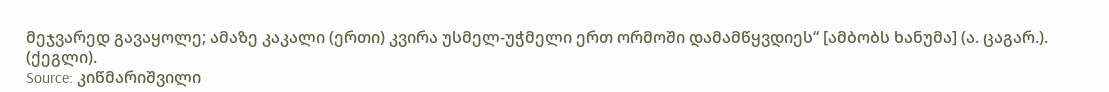მეჯვარედ გავაყოლე; ამაზე კაკალი (ერთი) კვირა უსმელ-უჭმელი ერთ ორმოში დამამწყვდიეს“ [ამბობს ხანუმა] (ა. ცაგარ.). (ქეგლი).
Source: კიწმარიშვილი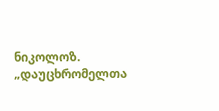ნიკოლოზ. „დაუცხრომელთა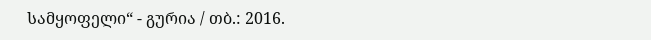სამყოფელი“ - გურია / თბ.: 2016.